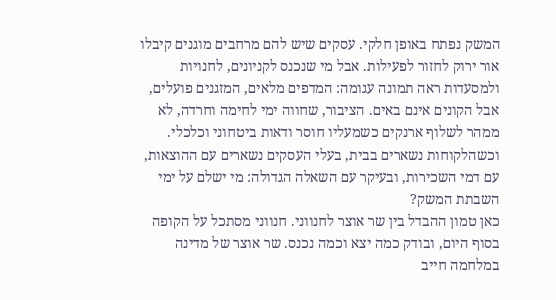המשק נפתח באופן חלקי. עסקים שיש להם מרחבים מוגנים קיבלו אור ירוק לחזור לפעילות. אבל מי שנכנס לקניונים, לחנויות ולמסעדות ראה תמונה עגומה: המדפים מלאים, המזגנים פועלים, אבל הקונים אינם באים. הציבור, שחווה ימי לחימה וחרדה, לא ממהר לשלוף ארנקים כשמעליו חוסר ודאות ביטחוני וכלכלי. וכשהלקוחות נשארים בבית, בעלי העסקים נשארים עם ההוצאות, עם דמי השכירות, ובעיקר עם השאלה הגדולה: מי ישלם על ימי השבתת המשק?
כאן טמון ההבדל בין שר אוצר לחנווני. חנווני מסתכל על הקופה בסוף היום, ובודק כמה יצא וכמה נכנס. שר אוצר של מדינה במלחמה חייב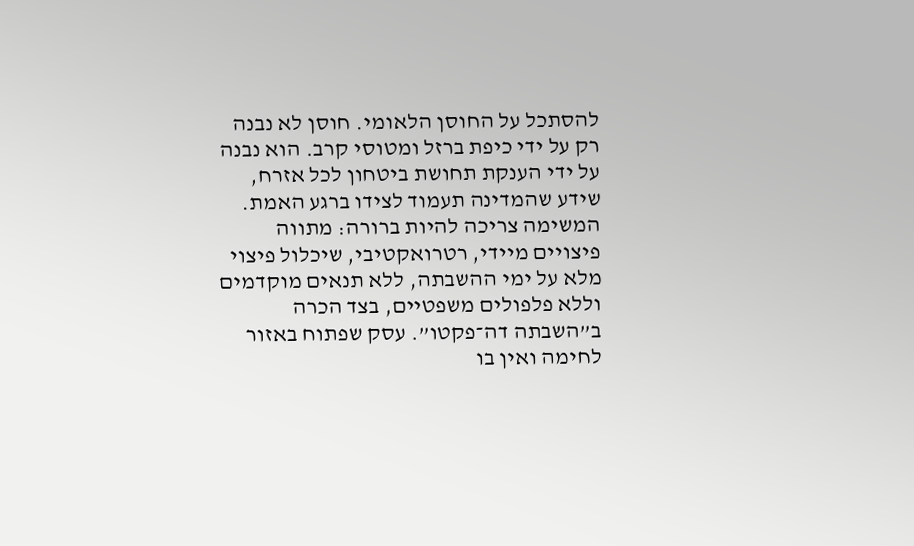להסתכל על החוסן הלאומי. חוסן לא נבנה רק על ידי כיפת ברזל ומטוסי קרב. הוא נבנה על ידי הענקת תחושת ביטחון לכל אזרח, שידע שהמדינה תעמוד לצידו ברגע האמת.
המשימה צריכה להיות ברורה: מתווה פיצויים מיידי, רטרואקטיבי, שיכלול פיצוי מלא על ימי ההשבתה, ללא תנאים מוקדמים וללא פלפולים משפטיים, בצד הכרה ב”השבתה דה־פקטו”. עסק שפתוח באזור לחימה ואין בו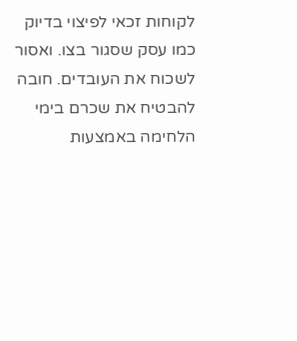לקוחות זכאי לפיצוי בדיוק כמו עסק שסגור בצו. ואסור לשכוח את העובדים. חובה להבטיח את שכרם בימי הלחימה באמצעות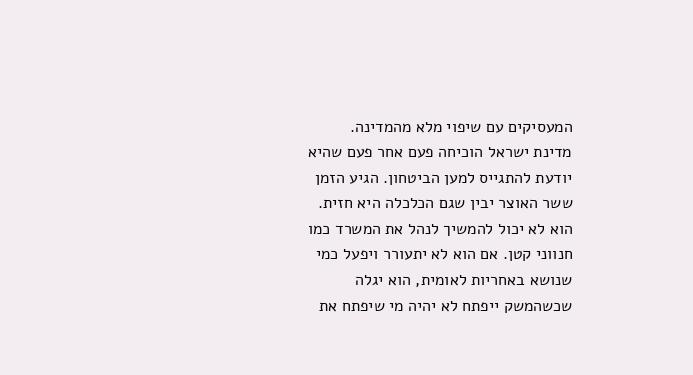המעסיקים עם שיפוי מלא מהמדינה.
מדינת ישראל הוכיחה פעם אחר פעם שהיא יודעת להתגייס למען הביטחון. הגיע הזמן ששר האוצר יבין שגם הכלכלה היא חזית. הוא לא יכול להמשיך לנהל את המשרד כמו חנווני קטן. אם הוא לא יתעורר ויפעל כמי שנושא באחריות לאומית, הוא יגלה שכשהמשק ייפתח לא יהיה מי שיפתח את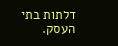דלתות בתי העסק.